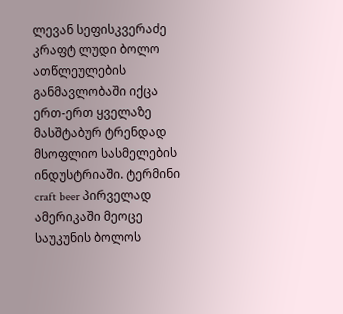ლევან სეფისკვერაძე
კრაფტ ლუდი ბოლო ათწლეულების განმავლობაში იქცა ერთ-ერთ ყველაზე მასშტაბურ ტრენდად მსოფლიო სასმელების ინდუსტრიაში. ტერმინი craft beer პირველად ამერიკაში მეოცე საუკუნის ბოლოს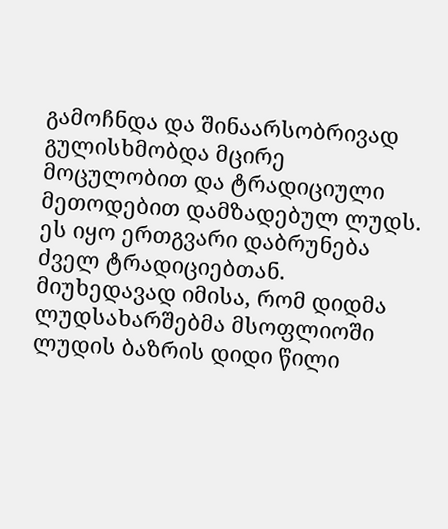გამოჩნდა და შინაარსობრივად გულისხმობდა მცირე მოცულობით და ტრადიციული მეთოდებით დამზადებულ ლუდს. ეს იყო ერთგვარი დაბრუნება ძველ ტრადიციებთან. მიუხედავად იმისა, რომ დიდმა ლუდსახარშებმა მსოფლიოში ლუდის ბაზრის დიდი წილი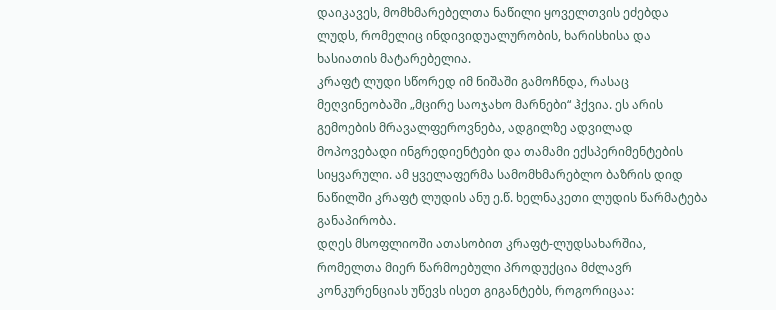დაიკავეს, მომხმარებელთა ნაწილი ყოველთვის ეძებდა ლუდს, რომელიც ინდივიდუალურობის, ხარისხისა და ხასიათის მატარებელია.
კრაფტ ლუდი სწორედ იმ ნიშაში გამოჩნდა, რასაც მეღვინეობაში „მცირე საოჯახო მარნები“ ჰქვია. ეს არის გემოების მრავალფეროვნება, ადგილზე ადვილად მოპოვებადი ინგრედიენტები და თამამი ექსპერიმენტების სიყვარული. ამ ყველაფერმა სამომხმარებლო ბაზრის დიდ ნაწილში კრაფტ ლუდის ანუ ე.წ. ხელნაკეთი ლუდის წარმატება განაპირობა.
დღეს მსოფლიოში ათასობით კრაფტ-ლუდსახარშია, რომელთა მიერ წარმოებული პროდუქცია მძლავრ კონკურენციას უწევს ისეთ გიგანტებს, როგორიცაა: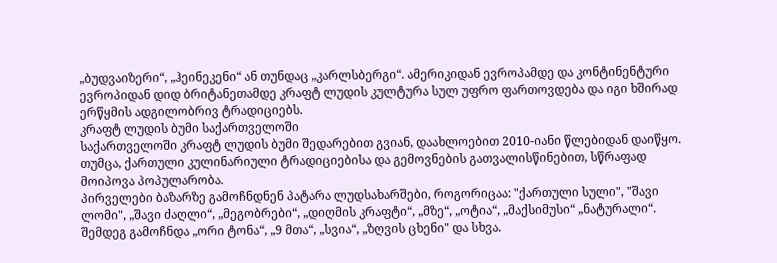„ბუდვაიზერი“, „ჰეინეკენი“ ან თუნდაც „კარლსბერგი“. ამერიკიდან ევროპამდე და კონტინენტური ევროპიდან დიდ ბრიტანეთამდე კრაფტ ლუდის კულტურა სულ უფრო ფართოვდება და იგი ხშირად ერწყმის ადგილობრივ ტრადიციებს.
კრაფტ ლუდის ბუმი საქართველოში
საქართველოში კრაფტ ლუდის ბუმი შედარებით გვიან, დაახლოებით 2010-იანი წლებიდან დაიწყო. თუმცა, ქართული კულინარიული ტრადიციებისა და გემოვნების გათვალისწინებით, სწრაფად მოიპოვა პოპულარობა.
პირველები ბაზარზე გამოჩნდნენ პატარა ლუდსახარშები, როგორიცაა: "ქართული სული", "შავი ლომი", „შავი ძაღლი“, „მეგობრები“, „დიღმის კრაფტი“, „მზე“, „ოტია“, „მაქსიმუსი“ „ნატურალი“. შემდეგ გამოჩნდა „ორი ტონა“, „9 მთა“, „სვია“, „ზღვის ცხენი" და სხვა.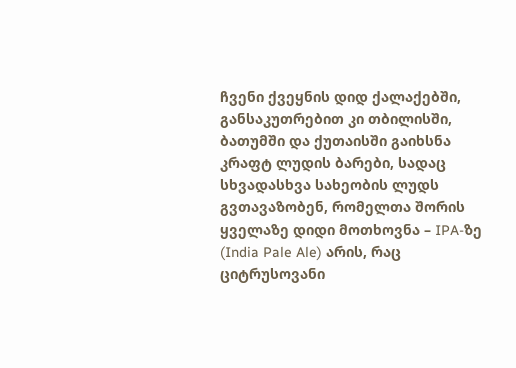ჩვენი ქვეყნის დიდ ქალაქებში, განსაკუთრებით კი თბილისში, ბათუმში და ქუთაისში გაიხსნა კრაფტ ლუდის ბარები, სადაც სხვადასხვა სახეობის ლუდს გვთავაზობენ, რომელთა შორის ყველაზე დიდი მოთხოვნა – IPA-ზე (India Pale Ale) არის, რაც ციტრუსოვანი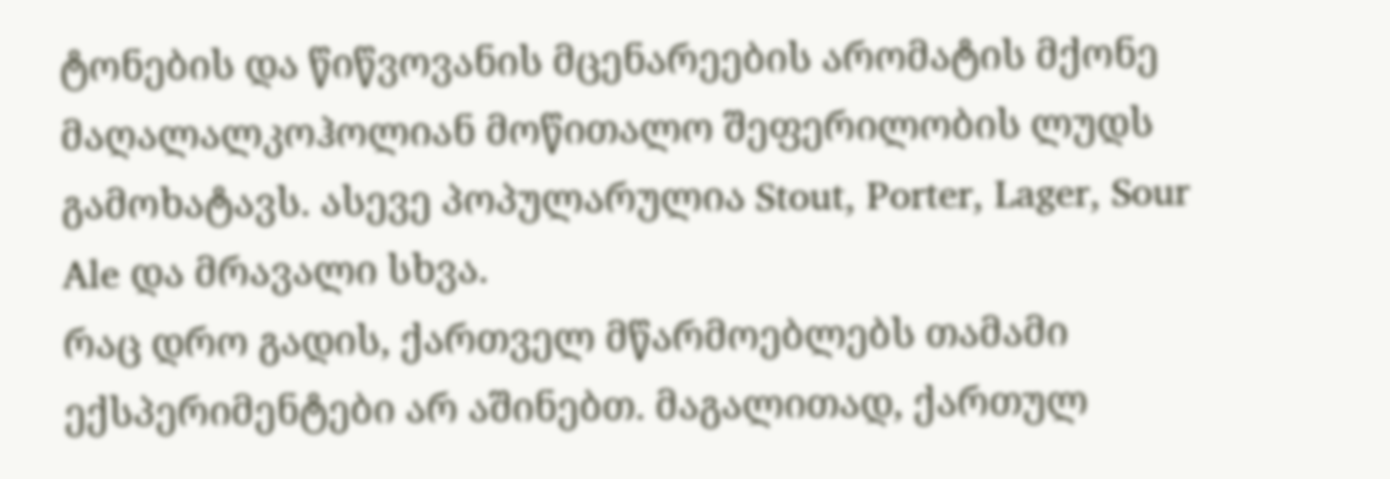ტონების და წიწვოვანის მცენარეების არომატის მქონე მაღალალკოჰოლიან მოწითალო შეფერილობის ლუდს გამოხატავს. ასევე პოპულარულია Stout, Porter, Lager, Sour Ale და მრავალი სხვა.
რაც დრო გადის, ქართველ მწარმოებლებს თამამი ექსპერიმენტები არ აშინებთ. მაგალითად, ქართულ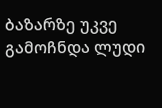ბაზარზე უკვე გამოჩნდა ლუდი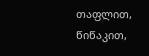თაფლით, წიწაკით,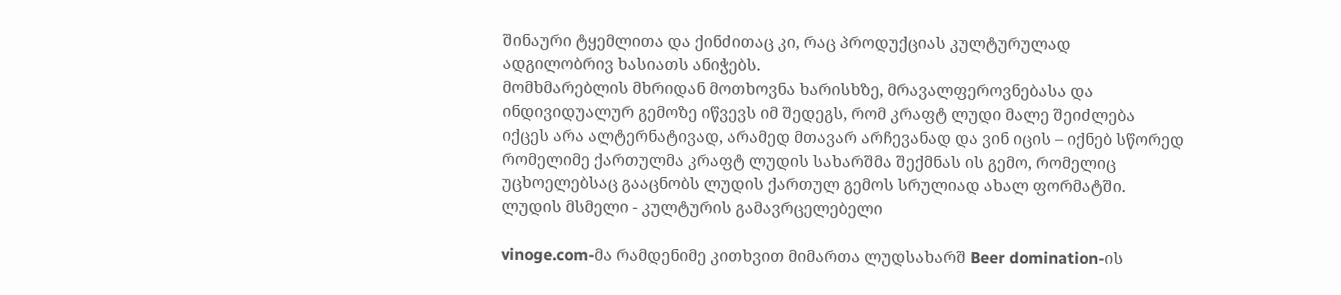შინაური ტყემლითა და ქინძითაც კი, რაც პროდუქციას კულტურულად ადგილობრივ ხასიათს ანიჭებს.
მომხმარებლის მხრიდან მოთხოვნა ხარისხზე, მრავალფეროვნებასა და ინდივიდუალურ გემოზე იწვევს იმ შედეგს, რომ კრაფტ ლუდი მალე შეიძლება იქცეს არა ალტერნატივად, არამედ მთავარ არჩევანად და ვინ იცის – იქნებ სწორედ რომელიმე ქართულმა კრაფტ ლუდის სახარშმა შექმნას ის გემო, რომელიც უცხოელებსაც გააცნობს ლუდის ქართულ გემოს სრულიად ახალ ფორმატში.
ლუდის მსმელი - კულტურის გამავრცელებელი

vinoge.com-მა რამდენიმე კითხვით მიმართა ლუდსახარშ Beer domination-ის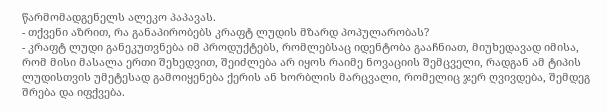წარმომადგენელს ალეკო პაპავას.
- თქვენი აზრით, რა განაპირობებს კრაფტ ლუდის მზარდ პოპულარობას?
- კრაფტ ლუდი განეკუთვნება იმ პროდუქტებს, რომლებსაც იდენტობა გააჩნიათ, მიუხედავად იმისა, რომ მისი მასალა ერთი შეხედვით, შეიძლება არ იყოს რაიმე ნოვაციის შემცველი, რადგან ამ ტიპის ლუდისთვის უმეტესად გამოიყენება ქერის ან ხორბლის მარცვალი, რომელიც ჯერ ღვივდება, შემდეგ შრება და იფქვება.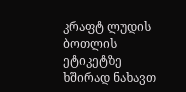კრაფტ ლუდის ბოთლის ეტიკეტზე ხშირად ნახავთ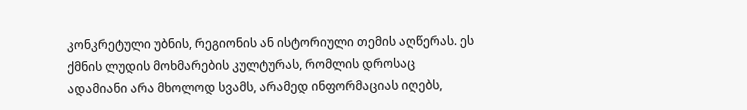კონკრეტული უბნის, რეგიონის ან ისტორიული თემის აღწერას. ეს ქმნის ლუდის მოხმარების კულტურას, რომლის დროსაც ადამიანი არა მხოლოდ სვამს, არამედ ინფორმაციას იღებს,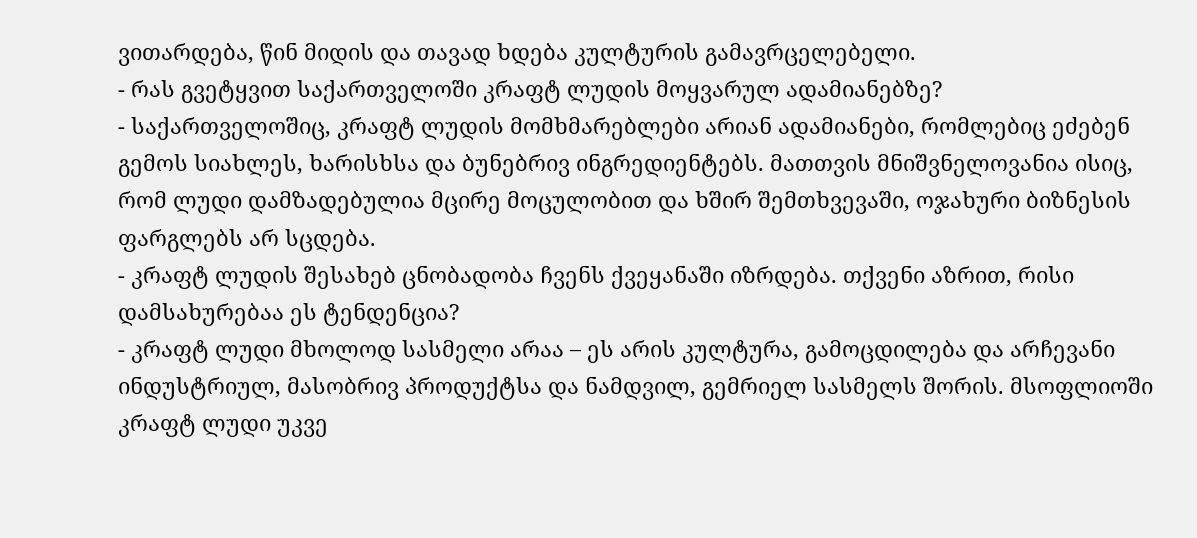ვითარდება, წინ მიდის და თავად ხდება კულტურის გამავრცელებელი.
- რას გვეტყვით საქართველოში კრაფტ ლუდის მოყვარულ ადამიანებზე?
- საქართველოშიც, კრაფტ ლუდის მომხმარებლები არიან ადამიანები, რომლებიც ეძებენ გემოს სიახლეს, ხარისხსა და ბუნებრივ ინგრედიენტებს. მათთვის მნიშვნელოვანია ისიც, რომ ლუდი დამზადებულია მცირე მოცულობით და ხშირ შემთხვევაში, ოჯახური ბიზნესის ფარგლებს არ სცდება.
- კრაფტ ლუდის შესახებ ცნობადობა ჩვენს ქვეყანაში იზრდება. თქვენი აზრით, რისი დამსახურებაა ეს ტენდენცია?
- კრაფტ ლუდი მხოლოდ სასმელი არაა – ეს არის კულტურა, გამოცდილება და არჩევანი ინდუსტრიულ, მასობრივ პროდუქტსა და ნამდვილ, გემრიელ სასმელს შორის. მსოფლიოში კრაფტ ლუდი უკვე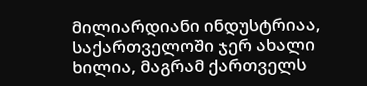მილიარდიანი ინდუსტრიაა, საქართველოში ჯერ ახალი ხილია, მაგრამ ქართველს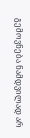გემოვნება ნამდვილად არ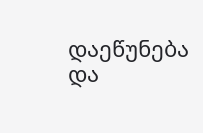დაეწუნება და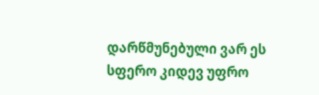დარწმუნებული ვარ ეს სფერო კიდევ უფრო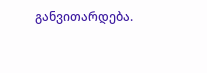განვითარდება.